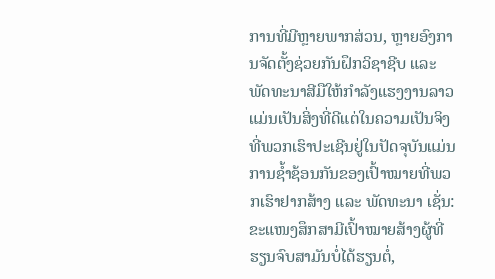ການທີ່ມີຫຼາຍພາກສ່ວນ, ຫຼາຍອົງການຈັດຕັ້ງຊ່ວຍກັນຝຶກວິຊາຊີບ ແລະ ພັດທະນາສີມືໃຫ້ກຳລັງແຮງງານລາວ ແມ່ນເປັນສິ່ງທີ່ດີແຕ່ໃນຄວາມເປັນຈິງທີ່ພວກເຮົາປະເຊີນຢູ່ໃນປັດຈຸບັນແມ່ນ ການຊໍ້າຊ້ອນກັນຂອງເປົ້າໝາຍທີ່ພວກເຮົາຢາກສ້າງ ແລະ ພັດທະນາ ເຊັ່ນ: ຂະແໜງສຶກສາມີເປົ້າໝາຍສ້າງຜູ້ທີ່ຮຽນຈົບສາມັນບໍ່ໄດ້ຮຽນຕໍ່,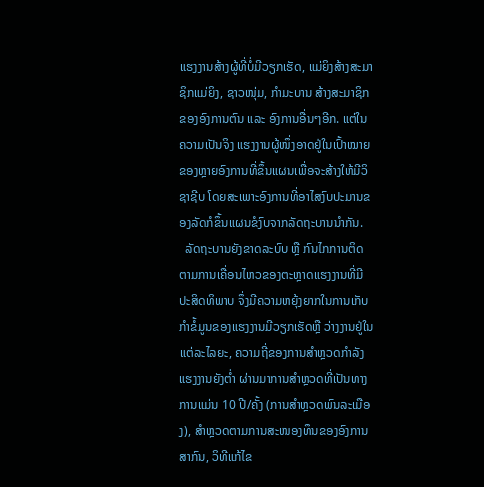ແຮງງານສ້າງຜູ້ທີ່ບໍ່ມີວຽກເຮັດ, ແມ່ຍິງສ້າງສະມາຊິກແມ່ຍິງ, ຊາວໜຸ່ມ, ກຳມະບານ ສ້າງສະມາຊິກຂອງອົງການຕົນ ແລະ ອົງການອື່ນໆອີກ. ແຕ່ໃນຄວາມເປັນຈິງ ແຮງງານຜູ້ໜຶ່ງອາດຢູ່ໃນເປົ້າໝາຍຂອງຫຼາຍອົງການທີ່ຂຶ້ນແຜນເພື່ອຈະສ້າງໃຫ້ມີວິຊາຊີບ ໂດຍສະເພາະອົງການທີ່ອາໄສງົບປະມານຂອງລັດກໍຂຶ້ນແຜນຂໍງົບຈາກລັດຖະບານນຳກັນ.
  ລັດຖະບານຍັງຂາດລະບົບ ຫຼື ກົນໄກການຕິດຕາມການເຄື່ອນໄຫວຂອງຕະຫຼາດແຮງງານທີ່ມີປະສິດທິພາບ ຈຶ່ງມີຄວາມຫຍຸ້ງຍາກໃນການເກັບກຳຂໍ້ມູນຂອງແຮງງານມີວຽກເຮັດຫຼື ວ່າງງານຢູ່ໃນແຕ່ລະໄລຍະ, ຄວາມຖີ່ຂອງການສຳຫຼວດກຳລັງແຮງງານຍັງຕ່ຳ ຜ່ານມາການສຳຫຼວດທີ່ເປັນທາງການແມ່ນ 10 ປີ/ຄັ້ງ (ການສຳຫຼວດພົນລະເມືອງ), ສຳຫຼວດຕາມການສະໜອງທຶນຂອງອົງການສາກົນ, ວິທີແກ້ໄຂ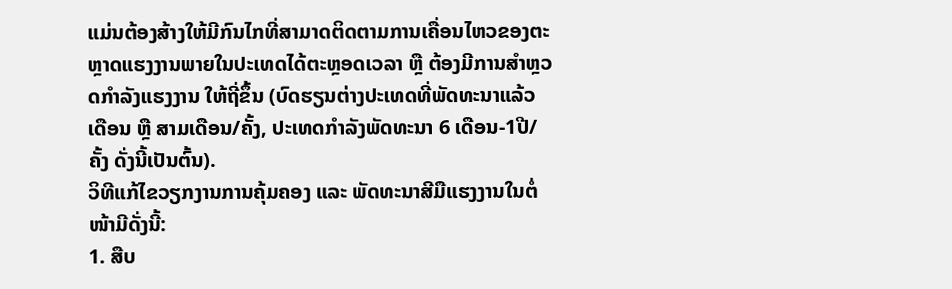ແມ່ນຕ້ອງສ້າງໃຫ້ມີກົນໄກທີ່ສາມາດຕິດຕາມການເຄື່ອນໄຫວຂອງຕະຫຼາດແຮງງານພາຍໃນປະເທດໄດ້ຕະຫຼອດເວລາ ຫຼື ຕ້ອງມີການສຳຫຼວດກຳລັງແຮງງານ ໃຫ້ຖີ່ຂຶ້ນ (ບົດຮຽນຕ່າງປະເທດທີ່ພັດທະນາແລ້ວ ເດືອນ ຫຼື ສາມເດືອນ/ຄັ້ງ, ປະເທດກຳລັງພັດທະນາ 6 ເດືອນ-1ປີ/ຄັ້ງ ດັ່ງນີ້ເປັນຕົ້ນ).
ວິທີແກ້ໄຂວຽກງານການຄຸ້ມຄອງ ແລະ ພັດທະນາສີມືແຮງງານໃນຕໍ່ໜ້າມີດັ່ງນີ້:
1. ສືບ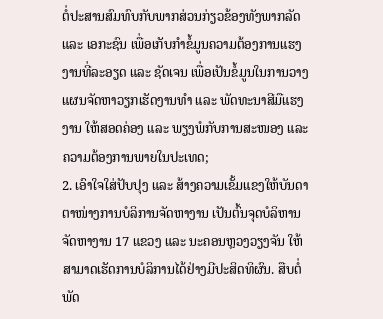ຕໍ່ປະສານສົມທົບກັບພາກສ່ວນກ່ຽວຂ້ອງທັງພາກລັດ ແລະ ເອກະຊົນ ເພື່ອເກັບກໍາຂໍ້ມູນຄວາມຕ້ອງການແຮງງານທີ່ລະອຽດ ແລະ ຊັດເຈນ ເພື່ອເປັນຂໍ້ມູນໃນການວາງແຜນຈັດຫາວຽກເຮັດງານທໍາ ແລະ ພັດທະນາສີມືແຮງງານ ໃຫ້ສອດຄ່ອງ ແລະ ພຽງພໍກັບການສະໜອງ ແລະ ຄວາມຕ້ອງການພາຍໃນປະເທດ;
2. ເອົາໃຈໃສ່ປັບປຸງ ແລະ ສ້າງຄວາມເຂັ້ມແຂງໃຫ້ບັນດາຕາໜ່າງການບໍລິການຈັດຫາງານ ເປັນຕົ້ນຈຸດບໍລິຫານຈັດຫາງານ 17 ແຂວງ ແລະ ນະຄອນຫຼວງວຽງຈັນ ໃຫ້ສາມາດເຮັດການບໍລິການໄດ້ຢ່າງມີປະສິດທິຜົນ. ສືບຕໍ່ພັດ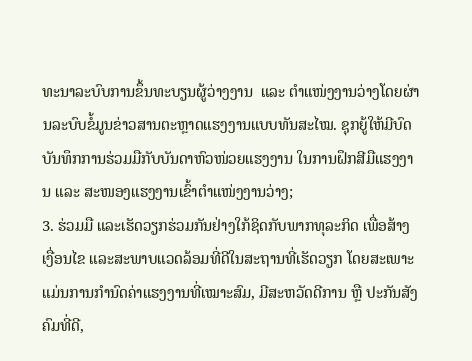ທະນາລະບົບການຂຶ້ນທະບຽນຜູ້ວ່າງງານ  ແລະ ຕໍາແໜ່ງງານວ່າງໂດຍຜ່ານລະບົບຂໍ້ມູນຂ່າວສານຕະຫຼາດແຮງງານແບບທັນສະໄໝ. ຊຸກຍູ້ໃຫ້ມີບົດບັນທຶກການຮ່ວມມືກັບບັນດາຫົວໜ່ວຍແຮງງານ ໃນການຝຶກສີມືແຮງງານ ແລະ ສະໜອງແຮງງານເຂົ້າຕໍາແໜ່ງງານວ່າງ;
3. ຮ່ວມມື ແລະເຮັດວຽກຮ່ວມກັນຢ່າງໃກ້ຊິດກັບພາກທຸລະກິດ ເພື່ອສ້າງເງື່ອນໄຂ ແລະສະພາບແວດລ້ອມທີ່ດີໃນສະຖານທີ່ເຮັດວຽກ ໂດຍສະເພາະແມ່ນການກຳນົດຄ່າແຮງງານທີ່ເໝາະສົມ, ມີສະຫວັດດີການ ຫຼື ປະກັນສັງຄົມທີ່ດີ,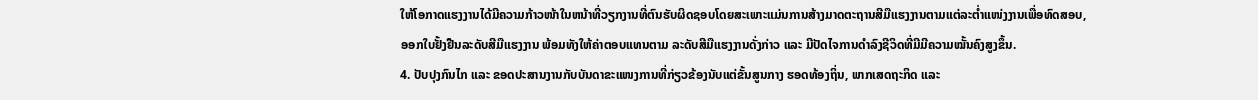ໃຫ້ໂອກາດແຮງງານໄດ້ມີຄວາມກ້າວໜ້າໃນຫນ້າທີ່ວຽກງານທີ່ຕົນຮັບຜິດຊອບໂດຍສະເພາະແມ່ນການສ້າງມາດຕະຖານສີມືແຮງງານຕາມແຕ່ລະຕ່ຳແໜ່ງງານເພື່ອທົດສອບ, ອອກໃບຢັ້ງຢືນລະດັບສີມືແຮງງານ ພ້ອມທັງໃຫ້ຄ່າຕອບແທນຕາມ ລະດັບສີມືແຮງງານດັ່ງກ່າວ ແລະ ມີປັດໄຈການດຳລົງຊີວິດທີ່ມີມີຄວາມໝັ້ນຄົງສູງຂຶ້ນ.
4. ປັບປຸງກົນໄກ ແລະ ຂອດປະສານງານກັບບັນດາຂະແໜງການທີ່ກ່ຽວຂ້ອງນັບແຕ່ຂັ້ນສູນກາງ ຮອດທ້ອງຖິ່ນ, ພາກເສດຖະກິດ ແລະ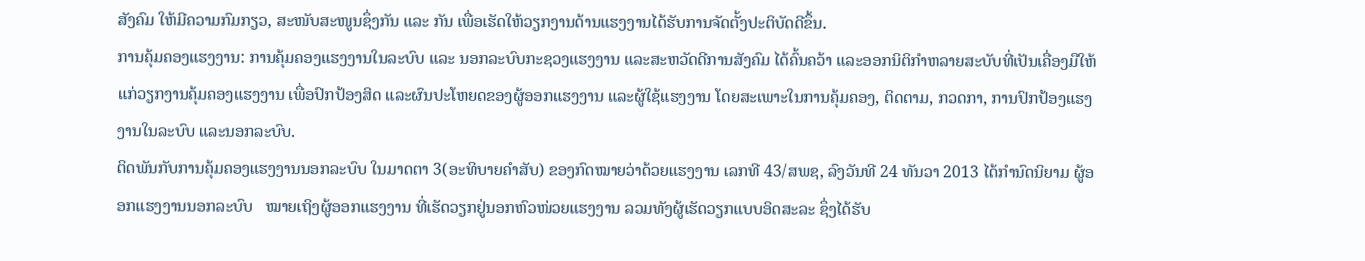ສັງຄົມ ໃຫ້ມີຄວາມກົມກຽວ, ສະໜັບສະໜູນຊຶ່ງກັນ ແລະ ກັນ ເພື່ອເຮັດໃຫ້ວຽກງານດ້ານແຮງງານໄດ້ຮັບການຈັດຕັ້ງປະຕິບັດດີຂຶ້ນ.
ການຄຸ້ມຄອງແຮງງານ: ການຄຸ້ມຄອງແຮງງານໃນລະບົບ ແລະ ນອກລະບົບກະຊວງແຮງງານ ແລະສະຫວັດດີການສັງຄົມ ໄດ້ຄົ້ນຄວ້າ ແລະອອກນິຕິກຳຫລາຍສະບັບທີ່ເປັນເຄື່ອງມືໃຫ້ແກ່ວຽກງານຄຸ້ມຄອງແຮງງານ ເພື່ອປົກປ້ອງສິດ ແລະຜົນປະໂຫຍດຂອງຜູ້ອອກແຮງງານ ແລະຜູ້ໃຊ້ແຮງງານ ໂດຍສະເພາະໃນການຄຸ້ມຄອງ, ຕິດຕາມ, ກວດກາ, ການປົກປ້ອງແຮງງານໃນລະບົບ ແລະນອກລະບົບ.
ຕິດພັນກັບການຄຸ້ມຄອງແຮງງານນອກລະບົບ ໃນມາດຕາ 3(ອະທິບາຍຄໍາສັບ) ຂອງກົດໝາຍວ່າດ້ວຍແຮງງານ ເລກທີ 43/ສພຊ, ລົງວັນທີ 24 ທັນວາ 2013 ໄດ້ກໍານົດນິຍາມ ຜູ້ອອກແຮງງານນອກລະບົບ   ໝາຍເຖິງຜູ້ອອກແຮງງານ ທີ່ເຮັດວຽກຢູ່ນອກຫົວໜ່ວຍແຮງງານ ລວມທັງຜູ້ເຮັດວຽກແບບອິດສະລະ ຊຶ່ງໄດ້ຮັບ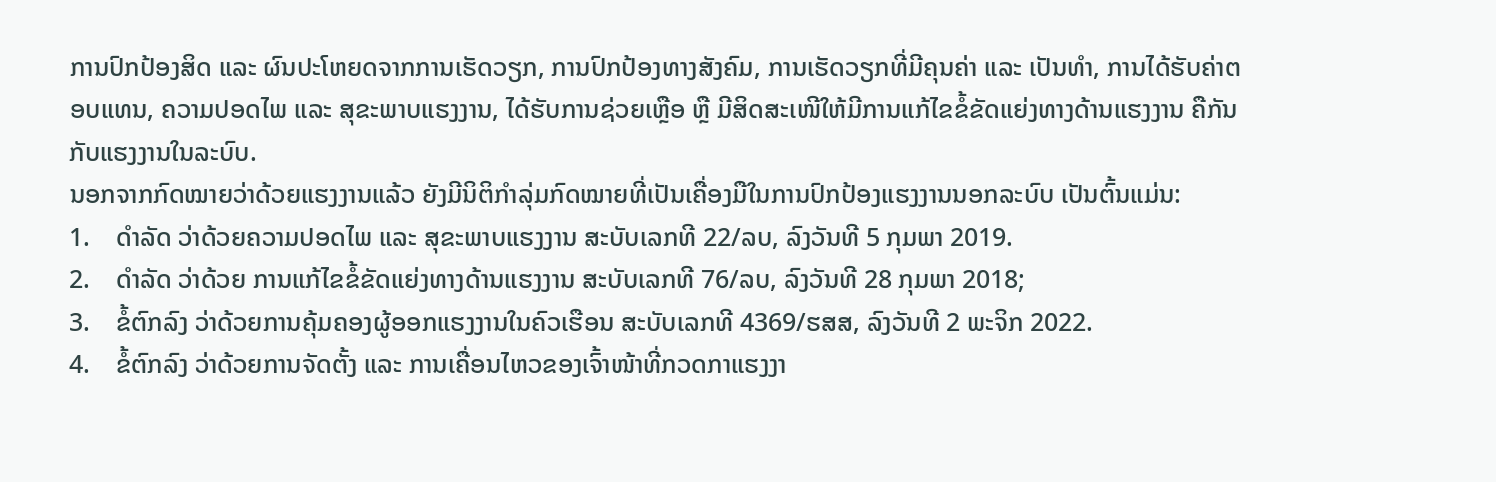ການປົກປ້ອງສິດ ແລະ ຜົນປະໂຫຍດຈາກການເຮັດວຽກ, ການປົກປ້ອງທາງສັງຄົມ, ການເຮັດວຽກທີ່ມີຄຸນຄ່າ ແລະ ເປັນທໍາ, ການໄດ້ຮັບຄ່າຕອບແທນ, ຄວາມປອດໄພ ແລະ ສຸຂະພາບແຮງງານ, ໄດ້ຮັບການຊ່ວຍເຫຼືອ ຫຼື ມີສິດສະເໜີໃຫ້ມີການແກ້ໄຂຂໍ້ຂັດແຍ່ງທາງດ້ານແຮງງານ ຄືກັນກັບແຮງງານໃນລະບົບ.
ນອກຈາກກົດໝາຍວ່າດ້ວຍແຮງງານແລ້ວ ຍັງມີນິຕິກໍາລຸ່ມກົດໝາຍທີ່ເປັນເຄື່ອງມືໃນການປົກປ້ອງແຮງງານນອກລະບົບ ເປັນຕົ້ນແມ່ນ:
1.    ດຳລັດ ວ່າດ້ວຍຄວາມປອດໄພ ແລະ ສຸຂະພາບແຮງງານ ສະບັບເລກທີ 22/ລບ, ລົງວັນທີ 5 ກຸມພາ 2019.
2.    ດຳລັດ ວ່າດ້ວຍ ການແກ້ໄຂຂໍ້ຂັດແຍ່ງທາງດ້ານແຮງງານ ສະບັບເລກທີ 76/ລບ, ລົງວັນທີ 28 ກຸມພາ 2018;
3.    ຂໍ້ຕົກລົງ ວ່າດ້ວຍການຄຸ້ມຄອງຜູ້ອອກແຮງງານໃນຄົວເຮືອນ ສະບັບເລກທີ 4369/ຮສສ, ລົງວັນທີ 2 ພະຈິກ 2022.
4.    ຂໍ້ຕົກລົງ ວ່າດ້ວຍການຈັດຕັ້ງ ແລະ ການເຄື່ອນໄຫວຂອງເຈົ້າໜ້າທີ່ກວດກາແຮງງາ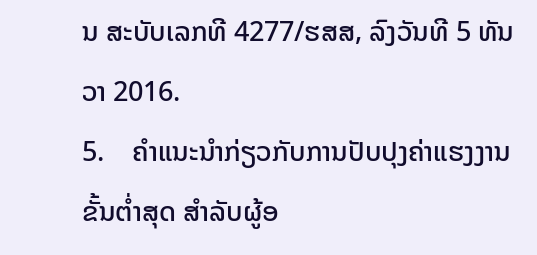ນ ສະບັບເລກທີ 4277/ຮສສ, ລົງວັນທີ 5 ທັນວາ 2016.
5.    ຄໍາແນະນໍາກ່ຽວກັບການປັບປຸງຄ່າແຮງງານຂັ້ນຕ່ຳສຸດ ສໍາລັບຜູ້ອ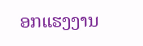ອກແຮງງານ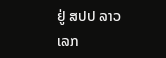ຢູ່ ສປປ ລາວ ເລກ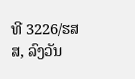ທີ 3226/ຮສສ, ລົງວັນ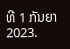ທີ 1 ກັນຍາ 2023.